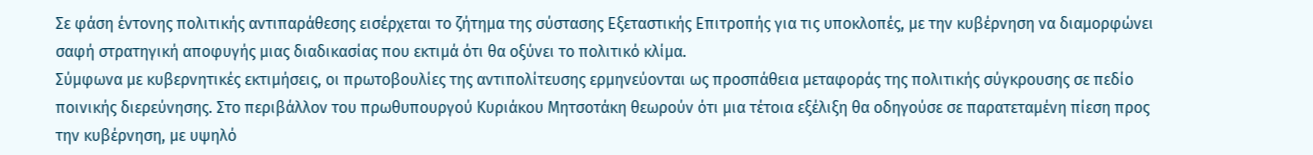Σε φάση έντονης πολιτικής αντιπαράθεσης εισέρχεται το ζήτημα της σύστασης Εξεταστικής Επιτροπής για τις υποκλοπές, με την κυβέρνηση να διαμορφώνει σαφή στρατηγική αποφυγής μιας διαδικασίας που εκτιμά ότι θα οξύνει το πολιτικό κλίμα.
Σύμφωνα με κυβερνητικές εκτιμήσεις, οι πρωτοβουλίες της αντιπολίτευσης ερμηνεύονται ως προσπάθεια μεταφοράς της πολιτικής σύγκρουσης σε πεδίο ποινικής διερεύνησης. Στο περιβάλλον του πρωθυπουργού Κυριάκου Μητσοτάκη θεωρούν ότι μια τέτοια εξέλιξη θα οδηγούσε σε παρατεταμένη πίεση προς την κυβέρνηση, με υψηλό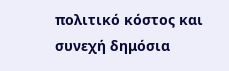πολιτικό κόστος και συνεχή δημόσια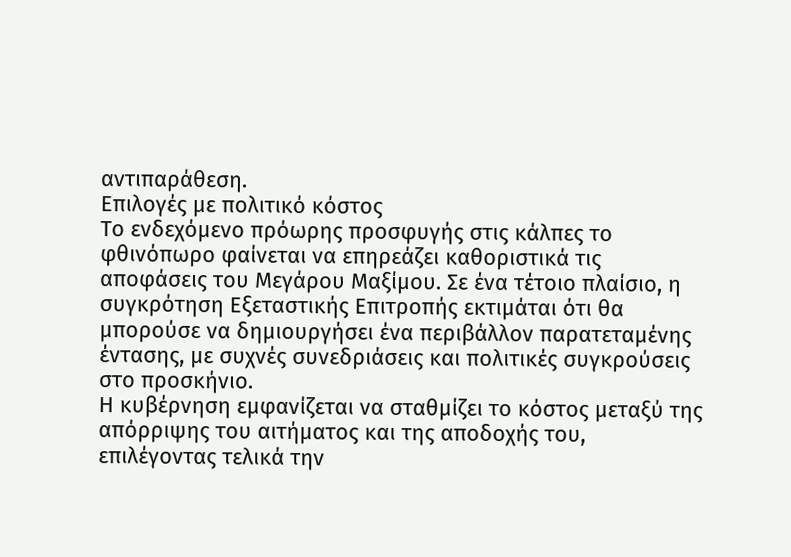αντιπαράθεση.
Επιλογές με πολιτικό κόστος
Το ενδεχόμενο πρόωρης προσφυγής στις κάλπες το φθινόπωρο φαίνεται να επηρεάζει καθοριστικά τις αποφάσεις του Μεγάρου Μαξίμου. Σε ένα τέτοιο πλαίσιο, η συγκρότηση Εξεταστικής Επιτροπής εκτιμάται ότι θα μπορούσε να δημιουργήσει ένα περιβάλλον παρατεταμένης έντασης, με συχνές συνεδριάσεις και πολιτικές συγκρούσεις στο προσκήνιο.
Η κυβέρνηση εμφανίζεται να σταθμίζει το κόστος μεταξύ της απόρριψης του αιτήματος και της αποδοχής του, επιλέγοντας τελικά την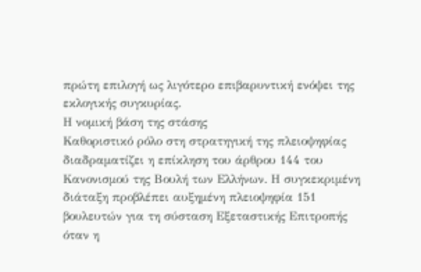πρώτη επιλογή ως λιγότερο επιβαρυντική ενόψει της εκλογικής συγκυρίας.
Η νομική βάση της στάσης
Καθοριστικό ρόλο στη στρατηγική της πλειοψηφίας διαδραματίζει η επίκληση του άρθρου 144 του Κανονισμού της Βουλή των Ελλήνων. Η συγκεκριμένη διάταξη προβλέπει αυξημένη πλειοψηφία 151 βουλευτών για τη σύσταση Εξεταστικής Επιτροπής όταν η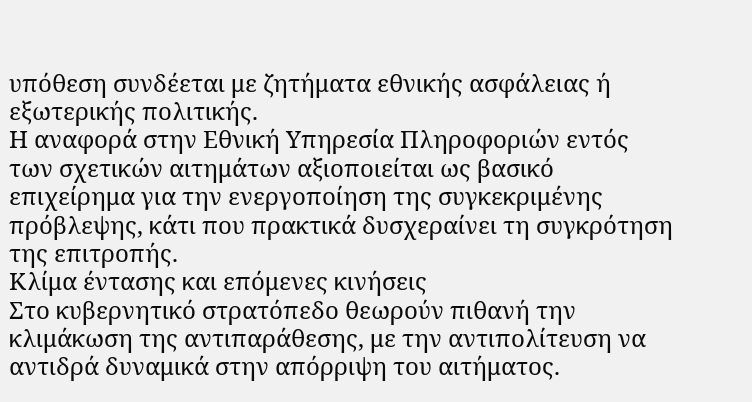υπόθεση συνδέεται με ζητήματα εθνικής ασφάλειας ή εξωτερικής πολιτικής.
Η αναφορά στην Εθνική Υπηρεσία Πληροφοριών εντός των σχετικών αιτημάτων αξιοποιείται ως βασικό επιχείρημα για την ενεργοποίηση της συγκεκριμένης πρόβλεψης, κάτι που πρακτικά δυσχεραίνει τη συγκρότηση της επιτροπής.
Κλίμα έντασης και επόμενες κινήσεις
Στο κυβερνητικό στρατόπεδο θεωρούν πιθανή την κλιμάκωση της αντιπαράθεσης, με την αντιπολίτευση να αντιδρά δυναμικά στην απόρριψη του αιτήματος.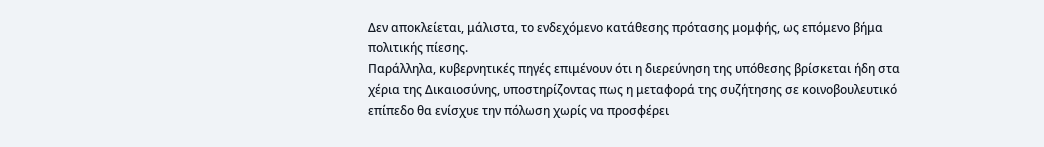Δεν αποκλείεται, μάλιστα, το ενδεχόμενο κατάθεσης πρότασης μομφής, ως επόμενο βήμα πολιτικής πίεσης.
Παράλληλα, κυβερνητικές πηγές επιμένουν ότι η διερεύνηση της υπόθεσης βρίσκεται ήδη στα χέρια της Δικαιοσύνης, υποστηρίζοντας πως η μεταφορά της συζήτησης σε κοινοβουλευτικό επίπεδο θα ενίσχυε την πόλωση χωρίς να προσφέρει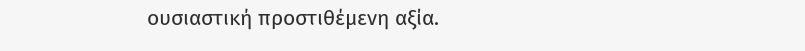ουσιαστική προστιθέμενη αξία.